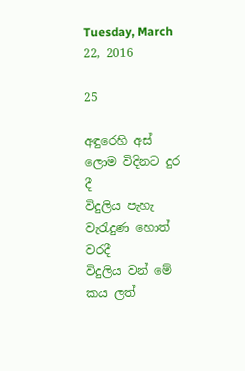Tuesday, March 22, 2016

25

අඳුරෙහි අස් ලොම විදිනට දුර          දී
විදුලිය පැහැ වැරැදුණ හොත්        වරදී
විදුලිය වන් මේ කය ලත්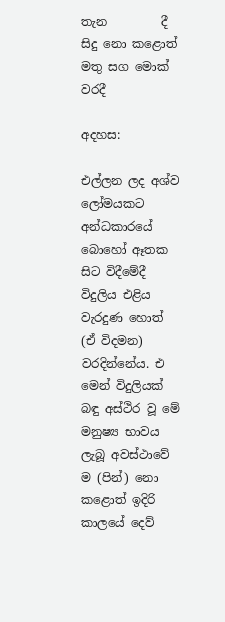තැන         දී
සිදු නො කළොත් මතු සග මොක්     වරදී

අදහස:

එල්ලන ලද අශ්ව ලෝමයකට අන්ධකාරයේ බොහෝ ඈතක සිට විදීමේදී විදුලිය එළිය වැරදුණ හොත් (ඒ විදමන) වරදින්නේය. එ මෙන් විදුලියක් බඳු අස්ථිර වූ මේ මනුෂ්‍ය භාවය ලැබූ අවස්ථාවේ ම (පින්) නො කළොත් ඉදිරි කාලයේ දෙව්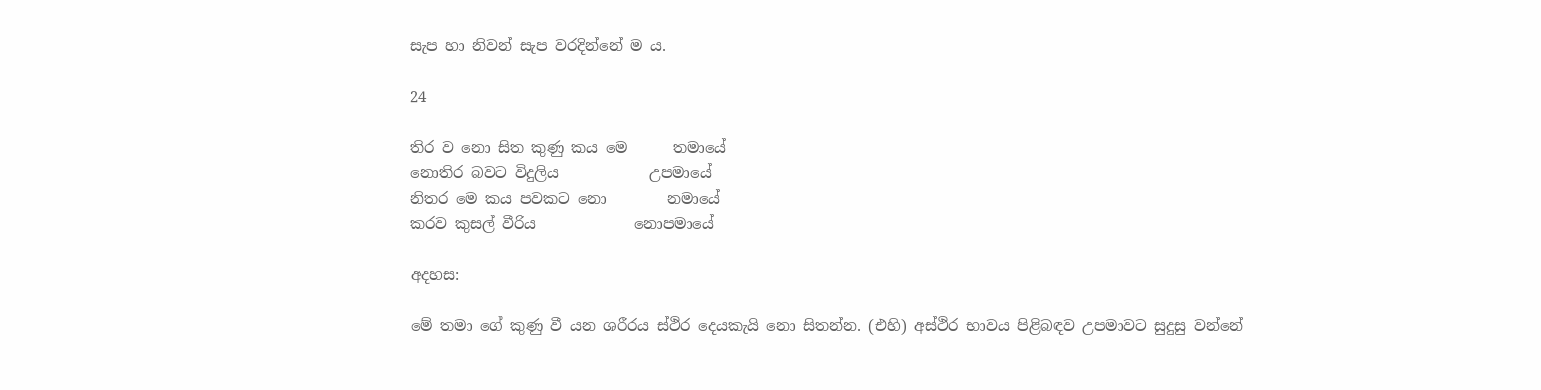සැප හා නිවන් සැප වරදින්නේ ම ය.

24

තිර ව නො සිත කුණු කය මෙ      තමායේ
නොතිර බවට විදුලිය            උපමායේ
නිතර මෙ කය පවකට නො        නමායේ
කරව කුසල් වීරිය             නොපමායේ

අදහස:

මේ තමා ගේ කුණු වී යන ශරීරය ස්ථිර දෙයකැයි නො සිතන්න. (එහි) අස්ථිර භාවය පිළිබඳව උපමාවට සුදුසු වන්නේ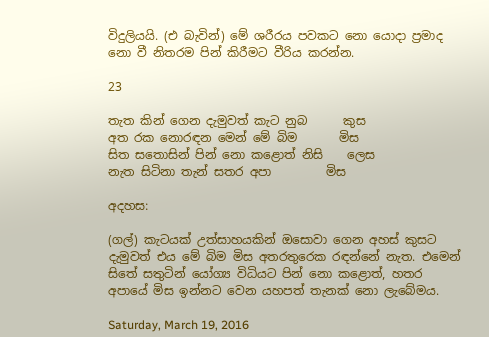විදුලියයි. (එ බැවින්) මේ ශරීරය පවකට නො යොදා ප්‍රමාද නො වී නිතරම පින් කිරීමට වීරිය කරන්න.

23

තැත කින් ගෙන දැමුවත් කැට නුබ      කුස
අත රක නොරඳන මෙන් මේ බිම       මිස
සිත සතොසින් පින් නො කළොත් නිසි    ලෙස
නැත සිටිනා තැන් සතර අපා         මිස

අදහස:

(ගල්) කැටයක් උත්සාහයකින් ඔසොවා ගෙන අහස් කුසට දැමුවත් එය මේ බිම මිස අතරතුරෙක රඳන්නේ නැත. එමෙන් සිතේ සතුටින් යෝග්‍ය විධියට පින් නො කළොත්, හතර අපායේ මිස ඉන්නට වෙන යහපත් තැනක් නො ලැබේමය.

Saturday, March 19, 2016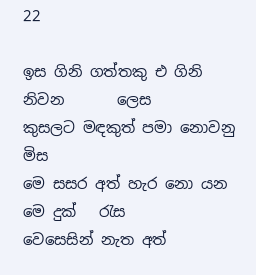22

ඉස ගිනි ගත්තකු එ ගිනි නිවන       ලෙස
කුසලට මඳකුත් පමා නොවනු         මිස
මෙ සසර අත් හැර නො යන මෙ දුක්   රැස
වෙසෙසින් නැත අත්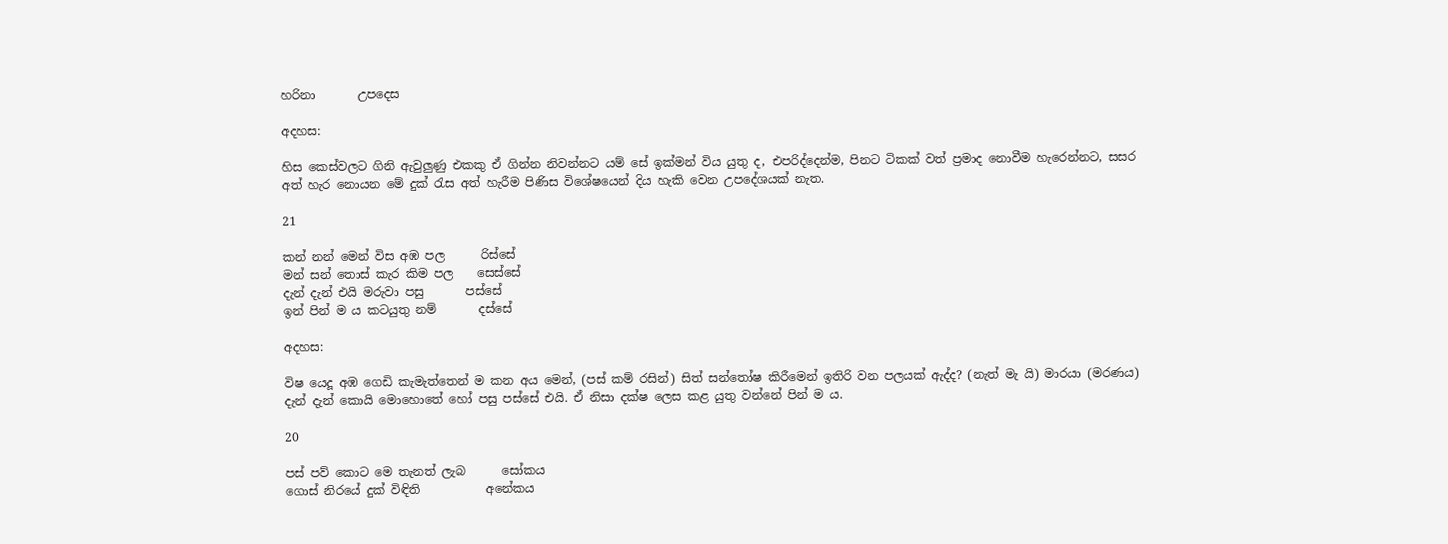හරිනා       උපදෙස

අදහස:

හිස කෙස්වලට ගිනි ඇවුලුණු එකකු ඒ ගින්න නිවන්නට යම් සේ ඉක්මන් විය යුතු ද, එපරිද්දෙන්ම, පිනට ටිකක් වත් ප්‍රමාද නොවීම හැරෙන්නට, සසර අත් හැර නොයන මේ දුක් රැස අත් හැරීම පිණිස විශේෂයෙන් දිය හැකි වෙන උපදේශයක් නැත.

21

කන් නන් මෙන් විස අඹ පල      රිස්සේ
මන් සන් තොස් කැර කිම පල    සෙස්සේ
දැන් දැන් එයි මරුවා පසු       පස්සේ
ඉන් පින් ම ය කටයුතු නම්       දස්සේ

අදහස:

විෂ යෙදූ අඹ ගෙඩි කැමැත්තෙන් ම කන අය මෙන්, (පස් කම් රසින්) සිත් සන්තෝෂ කිරීමෙන් ඉතිරි වන පලයක් ඇද්ද? (නැත් මැ යි) මාරයා (මරණය) දැන් දැන් කොයි මොහොතේ හෝ පසු පස්සේ එයි. ඒ නිසා දක්ෂ ලෙස කළ යුතු වන්නේ පින් ම ය.

20

පස් පව් කොට මෙ තැනත් ලැබ      සෝකය
ගොස් නිරයේ දුක් විඳිති           අනේකය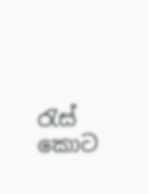රැස් කොට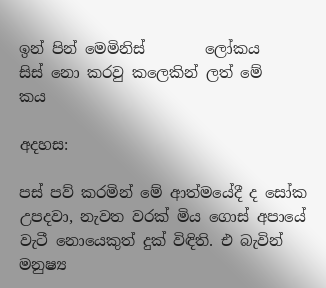ඉන් පින් මෙමිනිස්        ලෝකය
සිස් නො කරවු කලෙකින් ලත් මේ       කය

අදහස:

පස් පව් කරමින් මේ ආත්මයේදී ද සෝක උපදවා, නැවත වරක් මිය ගොස් අපායේ වැටී නොයෙකුත් දුක් විඳිති. එ බැවින් මනුෂ්‍ය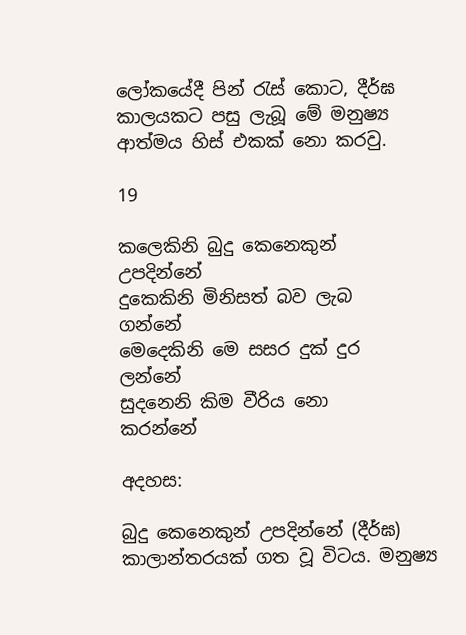ලෝකයේදී පින් රැස් කොට, දීර්ඝ කාලයකට පසු ලැබූ මේ මනුෂ්‍ය ආත්මය හිස් එකක් නො කරවු.

19

කලෙකිනි බුදු කෙනෙකුන්        උපදින්නේ
දුකෙකිනි මිනිසත් බව ලැබ        ගන්නේ
මෙදෙකිනි මෙ සසර දුක් දුර       ලන්නේ
සුදනෙනි කිම වීරිය නො         කරන්නේ

අදහස:

බුදු කෙනෙකුන් උපදින්නේ (දීර්ඝ) කාලාන්තරයක් ගත වූ විටය. මනුෂ්‍ය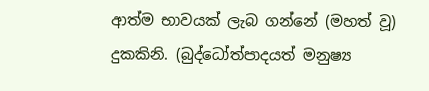ආත්ම භාවයක් ලැබ ගන්නේ (මහත් වූ) දුකකිනි. (බුද්ධෝත්පාදයත් මනුෂ්‍ය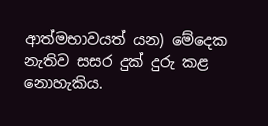ආත්මභාවයත් යන) මේදෙක නැතිව සසර දුක් දුරු කළ නොහැකිය.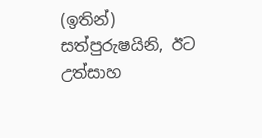(ඉතින්) සත්පුරුෂයිනි, ඊට උත්සාහ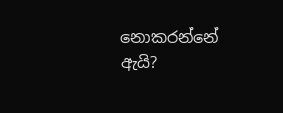නොකරන්නේ ඇයි?